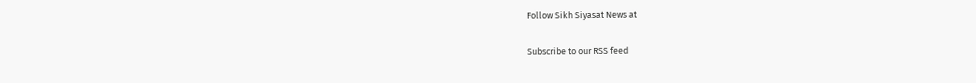Follow Sikh Siyasat News at

Subscribe to our RSS feed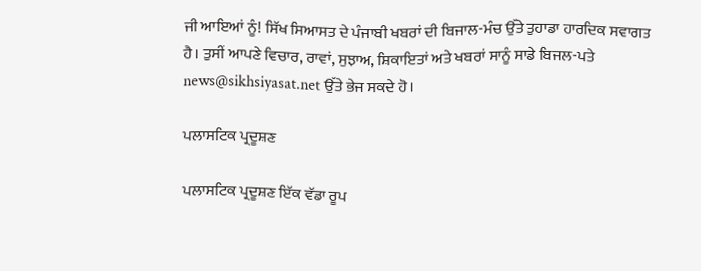ਜੀ ਆਇਆਂ ਨੂੰ! ਸਿੱਖ ਸਿਆਸਤ ਦੇ ਪੰਜਾਬੀ ਖਬਰਾਂ ਦੀ ਬਿਜਾਲ-ਮੰਚ ਉੱਤੇ ਤੁਹਾਡਾ ਹਾਰਦਿਕ ਸਵਾਗਤ ਹੈ। ਤੁਸੀਂ ਆਪਣੇ ਵਿਚਾਰ, ਰਾਵਾਂ, ਸੁਝਾਅ, ਸ਼ਿਕਾਇਤਾਂ ਅਤੇ ਖਬਰਾਂ ਸਾਨੂੰ ਸਾਡੇ ਬਿਜਲ-ਪਤੇ news@sikhsiyasat.net ਉੱਤੇ ਭੇਜ ਸਕਦੇ ਹੋ।

ਪਲਾਸਟਿਕ ਪ੍ਰਦੂਸ਼ਣ

ਪਲਾਸਟਿਕ ਪ੍ਰਦੂਸ਼ਣ ਇੱਕ ਵੱਡਾ ਰੂਪ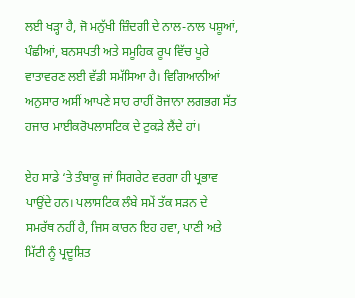ਲਈ ਖੜ੍ਹਾ ਹੈ, ਜੋ ਮਨੁੱਖੀ ਜ਼ਿੰਦਗੀ ਦੇ ਨਾਲ-ਨਾਲ ਪਸ਼ੂਆਂ, ਪੰਛੀਆਂ, ਬਨਸਪਤੀ ਅਤੇ ਸਮੂਹਿਕ ਰੂਪ ਵਿੱਚ ਪੂਰੇ ਵਾਤਾਵਰਣ ਲਈ ਵੱਡੀ ਸਮੱਸਿਆ ਹੈ। ਵਿਗਿਆਨੀਆਂ ਅਨੁਸਾਰ ਅਸੀਂ ਆਪਣੇ ਸਾਹ ਰਾਹੀਂ ਰੋਜਾਨਾ ਲਗਭਗ ਸੱਤ ਹਜਾਰ ਮਾਈਕਰੋਪਲਾਸਟਿਕ ਦੇ ਟੁਕੜੇ ਲੈਂਦੇ ਹਾਂ।

ਏਹ ਸਾਡੇ ‘ਤੇ ਤੰਬਾਕੂ ਜਾਂ ਸਿਗਰੇਟ ਵਰਗਾ ਹੀ ਪ੍ਰਭਾਵ ਪਾਉਂਦੇ ਹਨ। ਪਲਾਸਟਿਕ ਲੰਬੇ ਸਮੇਂ ਤੱਕ ਸੜਨ ਦੇ ਸਮਰੱਥ ਨਹੀਂ ਹੈ, ਜਿਸ ਕਾਰਨ ਇਹ ਹਵਾ, ਪਾਣੀ ਅਤੇ ਮਿੱਟੀ ਨੂੰ ਪ੍ਰਦੂਸ਼ਿਤ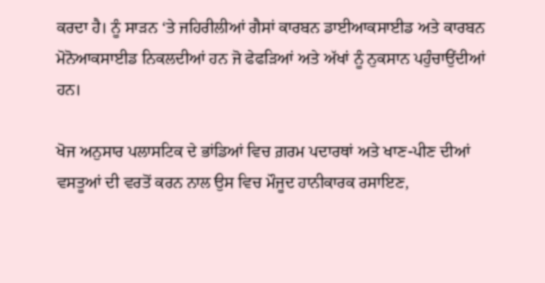ਕਰਦਾ ਹੈ। ਨੂੰ ਸਾੜਨ ‘ਤੇ ਜਹਿਰੀਲੀਆਂ ਗੈਸਾਂ ਕਾਰਬਨ ਡਾਈਆਕਸਾਈਡ ਅਤੇ ਕਾਰਬਨ ਮੋਨੋਆਕਸਾਈਡ ਨਿਕਲਦੀਆਂ ਹਨ ਜੋ ਫੇਫੜਿਆਂ ਅਤੇ ਅੱਖਾਂ ਨੂੰ ਨੁਕਸਾਨ ਪਹੁੰਚਾਉਂਦੀਆਂ ਹਨ।

ਖੋਜ ਅਨੁਸਾਰ ਪਲਾਸਟਿਕ ਦੇ ਭਾਂਡਿਆਂ ਵਿਚ ਗ਼ਰਮ ਪਦਾਰਥਾਂ ਅਤੇ ਖਾਣ-ਪੀਣ ਦੀਆਂ ਵਸਤੂਆਂ ਦੀ ਵਰਤੋਂ ਕਰਨ ਨਾਲ ਉਸ ਵਿਚ ਮੌਜੂਦ ਹਾਨੀਕਾਰਕ ਰਸਾਇਣ,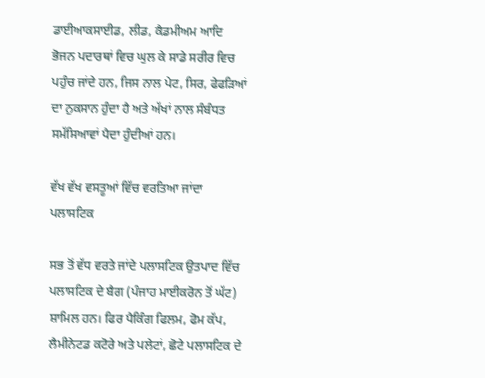ਡਾਈਆਕਸਾਈਡ, ਲੀਡ, ਕੈਡਮੀਅਮ ਆਦਿ ਭੋਜਨ ਪਦਾਰਥਾਂ ਵਿਚ ਘੁਲ ਕੇ ਸਾਡੇ ਸਰੀਰ ਵਿਚ ਪਹੁੰਚ ਜਾਂਦੇ ਹਨ, ਜਿਸ ਨਾਲ ਪੇਟ, ਸਿਰ, ਫੇਫੜਿਆਂ ਦਾ ਨੁਕਸਾਨ ਹੁੰਦਾ ਹੈ ਅਤੇ ਅੱਖਾਂ ਨਾਲ ਸੰਬੰਧਤ ਸਮੱਸਿਆਵਾਂ ਪੈਦਾ ਹੁੰਦੀਆਂ ਹਨ।

ਵੱਖ ਵੱਖ ਵਸਤੂਆਂ ਵਿੱਚ ਵਰਤਿਆ ਜਾਂਦਾ ਪਲਾਸਟਿਕ

ਸਭ ਤੋਂ ਵੱਧ ਵਰਤੇ ਜਾਂਦੇ ਪਲਾਸਟਿਕ ਉਤਪਾਦ ਵਿੱਚ ਪਲਾਸਟਿਕ ਦੇ ਬੈਗ (ਪੰਜਾਹ ਮਾਈਕਰੋਨ ਤੋਂ ਘੱਟ) ਸ਼ਾਮਿਲ ਹਨ। ਫਿਰ ਪੈਕਿੰਗ ਫਿਲਮ, ਫੋਮ ਕੱਪ, ਲੈਮੀਨੇਟਡ ਕਟੋਰੇ ਅਤੇ ਪਲੇਟਾਂ, ਛੋਟੇ ਪਲਾਸਟਿਕ ਦੇ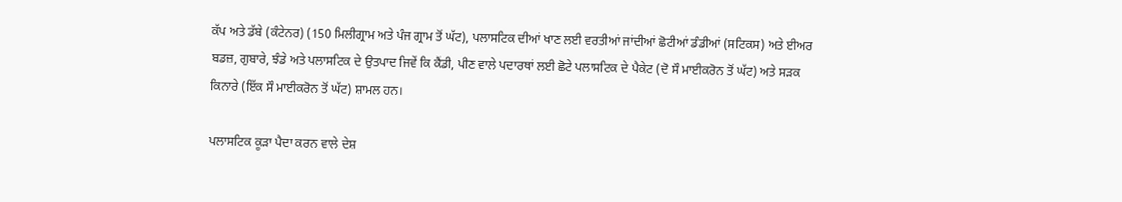ਕੱਪ ਅਤੇ ਡੱਬੇ (ਕੰਟੇਨਰ) (150 ਮਿਲੀਗ੍ਰਾਮ ਅਤੇ ਪੰਜ ਗ੍ਰਾਮ ਤੋਂ ਘੱਟ), ਪਲਾਸਟਿਕ ਦੀਆਂ ਖਾਣ ਲਈ ਵਰਤੀਆਂ ਜਾਂਦੀਆਂ ਛੋਟੀਆਂ ਡੰਡੀਆਂ (ਸਟਿਕਸ) ਅਤੇ ਈਅਰ ਬਡਜ਼, ਗੁਬਾਰੇ, ਝੰਡੇ ਅਤੇ ਪਲਾਸਟਿਕ ਦੇ ਉਤਪਾਦ ਜਿਵੇਂ ਕਿ ਕੈਂਡੀ, ਪੀਣ ਵਾਲੇ ਪਦਾਰਥਾਂ ਲਈ ਛੋਟੇ ਪਲਾਸਟਿਕ ਦੇ ਪੈਕੇਟ (ਦੋ ਸੌ ਮਾਈਕਰੋਨ ਤੋਂ ਘੱਟ) ਅਤੇ ਸੜਕ ਕਿਨਾਰੇ (ਇੱਕ ਸੌ ਮਾਈਕਰੋਨ ਤੋਂ ਘੱਟ) ਸ਼ਾਮਲ ਹਨ।

ਪਲਾਸਟਿਕ ਕੂੜਾ ਪੈਦਾ ਕਰਨ ਵਾਲੇ ਦੇਸ਼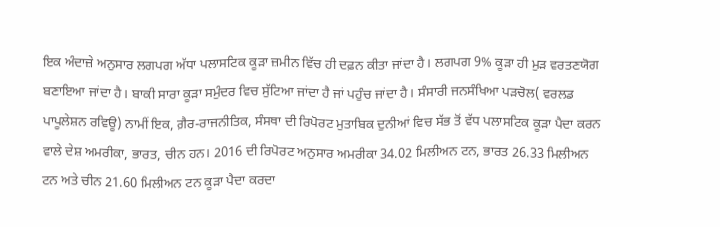ਇਕ ਅੰਦਾਜ਼ੇ ਅਨੁਸਾਰ ਲਗਪਗ ਅੱਧਾ ਪਲਾਸਟਿਕ ਕੂੜਾ ਜ਼ਮੀਨ ਵਿੱਚ ਹੀ ਦਫ਼ਨ ਕੀਤਾ ਜਾਂਦਾ ਹੈ। ਲਗਪਗ 9% ਕੂੜਾ ਹੀ ਮੁੜ ਵਰਤਣਯੋਗ ਬਣਾਇਆ ਜਾਂਦਾ ਹੈ। ਬਾਕੀ ਸਾਰਾ ਕੂੜਾ ਸਮੁੰਦਰ ਵਿਚ ਸੁੱਟਿਆ ਜਾਂਦਾ ਹੈ ਜਾਂ ਪਹੁੰਚ ਜਾਂਦਾ ਹੈ। ਸੰਸਾਰੀ ਜਨਸੰਖਿਆ ਪੜਚੋਲ( ਵਰਲਡ ਪਾਪੂਲੇਸ਼ਨ ਰਵਿਊ) ਨਾਮੀਂ ਇਕ, ਗ਼ੈਰ-ਰਾਜਨੀਤਿਕ, ਸੰਸਥਾ ਦੀ ਰਿਪੋਰਟ ਮੁਤਾਬਿਕ ਦੁਨੀਆਂ ਵਿਚ ਸੱਭ ਤੋਂ ਵੱਧ ਪਲਾਸਟਿਕ ਕੂੜਾ ਪੈਦਾ ਕਰਨ ਵਾਲੇ ਦੇਸ਼ ਅਮਰੀਕਾ, ਭਾਰਤ, ਚੀਨ ਹਨ। 2016 ਦੀ ਰਿਪੋਰਟ ਅਨੁਸਾਰ ਅਮਰੀਕਾ 34.02 ਮਿਲੀਅਨ ਟਨ, ਭਾਰਤ 26.33 ਮਿਲੀਅਨ ਟਨ ਅਤੇ ਚੀਨ 21.60 ਮਿਲੀਅਨ ਟਨ ਕੂੜਾ ਪੈਦਾ ਕਰਦਾ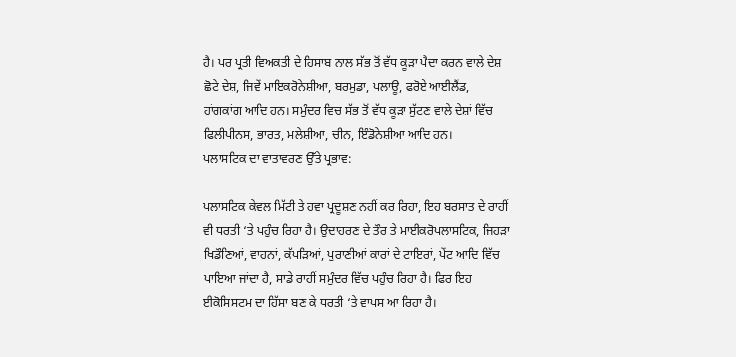ਹੈ। ਪਰ ਪ੍ਰਤੀ ਵਿਅਕਤੀ ਦੇ ਹਿਸਾਬ ਨਾਲ ਸੱਭ ਤੋਂ ਵੱਧ ਕੂੜਾ ਪੈਦਾ ਕਰਨ ਵਾਲੇ ਦੇਸ਼ ਛੋਟੇ ਦੇਸ਼, ਜਿਵੇਂ ਮਾਇਕਰੋਨੇਸ਼ੀਆ, ਬਰਮੁਡਾ, ਪਲਾਊ, ਫਰੋਏ ਆਈਲੈਂਡ, ਹਾਂਗਕਾਂਗ ਆਦਿ ਹਨ। ਸਮੁੰਦਰ ਵਿਚ ਸੱਭ ਤੋਂ ਵੱਧ ਕੂੜਾ ਸੁੱਟਣ ਵਾਲੇ ਦੇਸ਼ਾਂ ਵਿੱਚ ਫਿਲੀਪੀਨਸ, ਭਾਰਤ, ਮਲੇਸ਼ੀਆ, ਚੀਨ, ਇੰਡੋਨੇਸ਼ੀਆ ਆਦਿ ਹਨ।
ਪਲਾਸਟਿਕ ਦਾ ਵਾਤਾਵਰਣ ਉੱਤੇ ਪ੍ਰਭਾਵ:

ਪਲਾਸਟਿਕ ਕੇਵਲ ਮਿੱਟੀ ਤੇ ਹਵਾ ਪ੍ਰਦੂਸ਼ਣ ਨਹੀਂ ਕਰ ਰਿਹਾ, ਇਹ ਬਰਸਾਤ ਦੇ ਰਾਹੀਂ ਵੀ ਧਰਤੀ ‘ਤੇ ਪਹੁੰਚ ਰਿਹਾ ਹੈ। ਉਦਾਹਰਣ ਦੇ ਤੌਰ ਤੇ ਮਾਈਕਰੋਪਲਾਸਟਿਕ, ਜਿਹੜਾ ਖਿਡੌਣਿਆਂ, ਵਾਹਨਾਂ, ਕੱਪੜਿਆਂ, ਪੁਰਾਣੀਆਂ ਕਾਰਾਂ ਦੇ ਟਾਇਰਾਂ, ਪੇਂਟ ਆਦਿ ਵਿੱਚ ਪਾਇਆ ਜਾਂਦਾ ਹੈ, ਸਾਡੇ ਰਾਹੀਂ ਸਮੁੰਦਰ ਵਿੱਚ ਪਹੁੰਚ ਰਿਹਾ ਹੈ। ਫਿਰ ਇਹ ਈਕੋਸਿਸਟਮ ਦਾ ਹਿੱਸਾ ਬਣ ਕੇ ਧਰਤੀ ‘ਤੇ ਵਾਪਸ ਆ ਰਿਹਾ ਹੈ।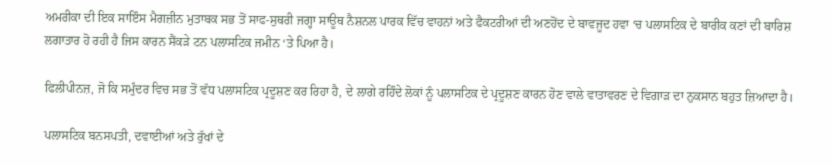ਅਮਰੀਕਾ ਦੀ ਇਕ ਸਾਇੰਸ ਮੈਗਜ਼ੀਨ ਮੁਤਾਬਕ ਸਭ ਤੋਂ ਸਾਫ-ਸੁਥਰੀ ਜਗ੍ਹਾ ਸਾਊਥ ਨੈਸ਼ਨਲ ਪਾਰਕ ਵਿੱਚ ਵਾਹਨਾਂ ਅਤੇ ਫੈਕਟਰੀਆਂ ਦੀ ਅਣਹੋਂਦ ਦੇ ਬਾਵਜੂਦ ਹਵਾ ‘ਚ ਪਲਾਸਟਿਕ ਦੇ ਬਾਰੀਕ ਕਣਾਂ ਦੀ ਬਾਰਿਸ਼ ਲਗਾਤਾਰ ਹੋ ਰਹੀ ਹੈ ਜਿਸ ਕਾਰਨ ਸੈਂਕੜੇ ਟਨ ਪਲਾਸਟਿਕ ਜਮੀਨ ‘ਤੇ ਪਿਆ ਹੈ।

ਫਿਲੀਪੀਨਜ਼, ਜੋ ਕਿ ਸਮੁੰਦਰ ਵਿਚ ਸਭ ਤੋਂ ਵੱਧ ਪਲਾਸਟਿਕ ਪ੍ਰਦੂਸ਼ਣ ਕਰ ਰਿਹਾ ਹੈ, ਦੇ ਲਾਗੇ ਰਹਿੰਦੇ ਲੋਕਾਂ ਨੂੰ ਪਲਾਸਟਿਕ ਦੇ ਪ੍ਰਦੂਸ਼ਣ ਕਾਰਨ ਹੋਣ ਵਾਲੇ ਵਾਤਾਵਰਣ ਦੇ ਵਿਗਾੜ ਦਾ ਨੁਕਸਾਨ ਬਹੁਤ ਜ਼ਿਆਦਾ ਹੈ।

ਪਲਾਸਟਿਕ ਬਨਸਪਤੀ, ਦਵਾਈਆਂ ਅਤੇ ਰੁੱਖਾਂ ਦੇ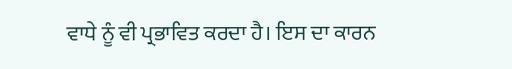ਵਾਧੇ ਨੂੰ ਵੀ ਪ੍ਰਭਾਵਿਤ ਕਰਦਾ ਹੈ। ਇਸ ਦਾ ਕਾਰਨ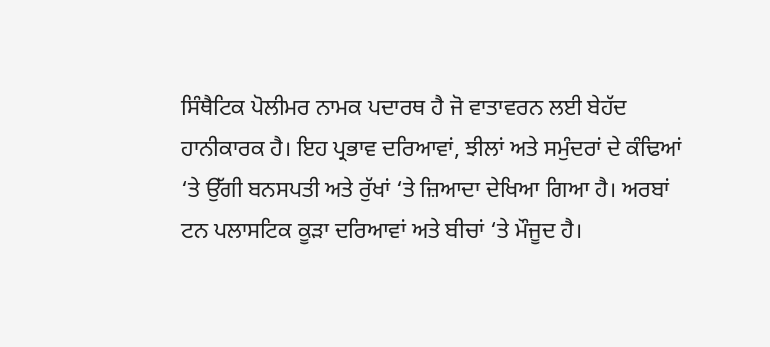ਸਿੰਥੈਟਿਕ ਪੋਲੀਮਰ ਨਾਮਕ ਪਦਾਰਥ ਹੈ ਜੋ ਵਾਤਾਵਰਨ ਲਈ ਬੇਹੱਦ ਹਾਨੀਕਾਰਕ ਹੈ। ਇਹ ਪ੍ਰਭਾਵ ਦਰਿਆਵਾਂ, ਝੀਲਾਂ ਅਤੇ ਸਮੁੰਦਰਾਂ ਦੇ ਕੰਢਿਆਂ ‘ਤੇ ਉੱਗੀ ਬਨਸਪਤੀ ਅਤੇ ਰੁੱਖਾਂ ‘ਤੇ ਜ਼ਿਆਦਾ ਦੇਖਿਆ ਗਿਆ ਹੈ। ਅਰਬਾਂ ਟਨ ਪਲਾਸਟਿਕ ਕੂੜਾ ਦਰਿਆਵਾਂ ਅਤੇ ਬੀਚਾਂ ‘ਤੇ ਮੌਜੂਦ ਹੈ।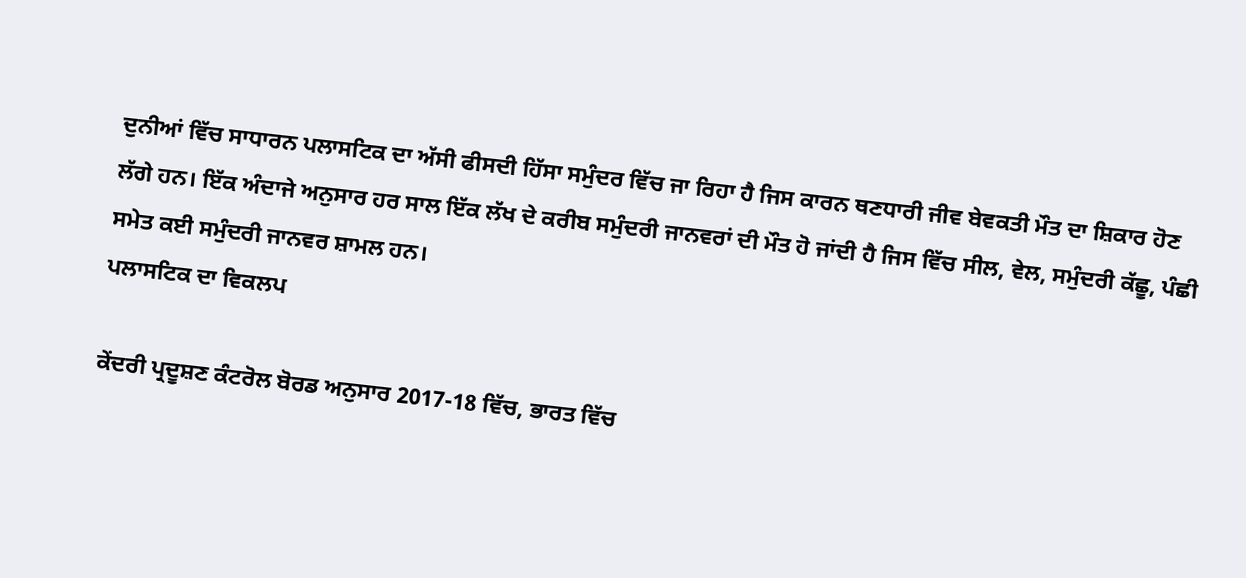ਦੁਨੀਆਂ ਵਿੱਚ ਸਾਧਾਰਨ ਪਲਾਸਟਿਕ ਦਾ ਅੱਸੀ ਫੀਸਦੀ ਹਿੱਸਾ ਸਮੁੰਦਰ ਵਿੱਚ ਜਾ ਰਿਹਾ ਹੈ ਜਿਸ ਕਾਰਨ ਥਣਧਾਰੀ ਜੀਵ ਬੇਵਕਤੀ ਮੌਤ ਦਾ ਸ਼ਿਕਾਰ ਹੋਣ ਲੱਗੇ ਹਨ। ਇੱਕ ਅੰਦਾਜੇ ਅਨੁਸਾਰ ਹਰ ਸਾਲ ਇੱਕ ਲੱਖ ਦੇ ਕਰੀਬ ਸਮੁੰਦਰੀ ਜਾਨਵਰਾਂ ਦੀ ਮੌਤ ਹੋ ਜਾਂਦੀ ਹੈ ਜਿਸ ਵਿੱਚ ਸੀਲ, ਵੇਲ, ਸਮੁੰਦਰੀ ਕੱਛੂ, ਪੰਛੀ ਸਮੇਤ ਕਈ ਸਮੁੰਦਰੀ ਜਾਨਵਰ ਸ਼ਾਮਲ ਹਨ।
ਪਲਾਸਟਿਕ ਦਾ ਵਿਕਲਪ

ਕੇਂਦਰੀ ਪ੍ਰਦੂਸ਼ਣ ਕੰਟਰੋਲ ਬੋਰਡ ਅਨੁਸਾਰ 2017-18 ਵਿੱਚ, ਭਾਰਤ ਵਿੱਚ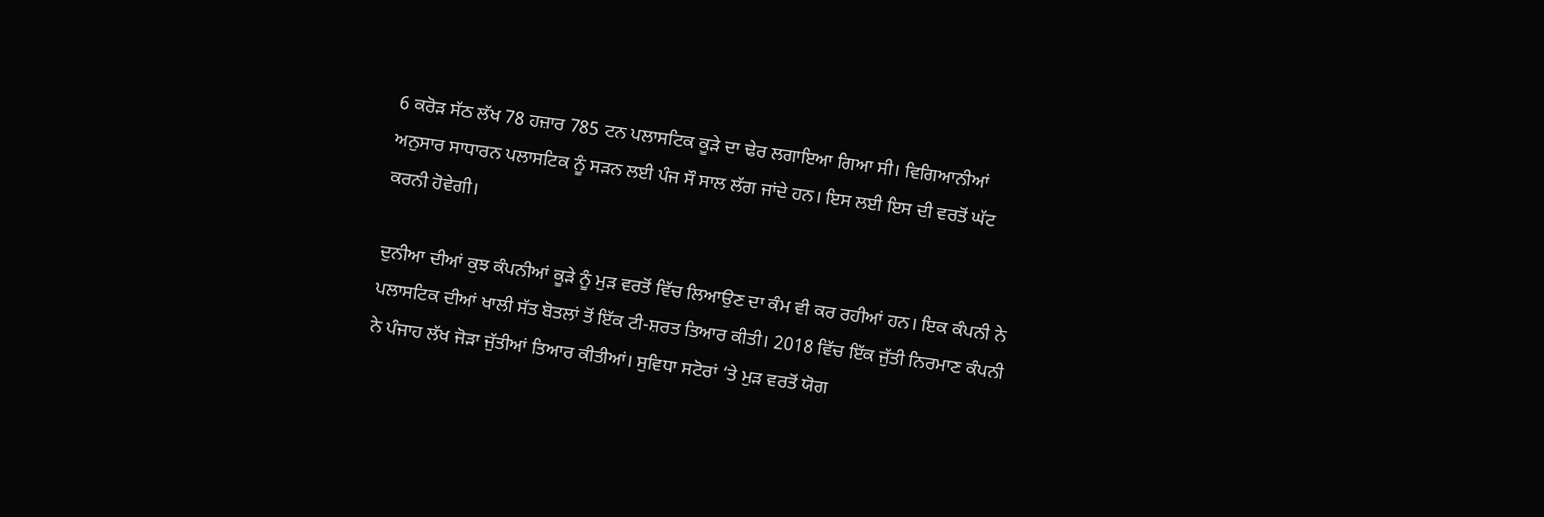6 ਕਰੋੜ ਸੱਠ ਲੱਖ 78 ਹਜ਼ਾਰ 785 ਟਨ ਪਲਾਸਟਿਕ ਕੂੜੇ ਦਾ ਢੇਰ ਲਗਾਇਆ ਗਿਆ ਸੀ। ਵਿਗਿਆਨੀਆਂ ਅਨੁਸਾਰ ਸਾਧਾਰਨ ਪਲਾਸਟਿਕ ਨੂੰ ਸੜਨ ਲਈ ਪੰਜ ਸੌ ਸਾਲ ਲੱਗ ਜਾਂਦੇ ਹਨ। ਇਸ ਲਈ ਇਸ ਦੀ ਵਰਤੋਂ ਘੱਟ ਕਰਨੀ ਹੋਵੇਗੀ।

ਦੁਨੀਆ ਦੀਆਂ ਕੁਝ ਕੰਪਨੀਆਂ ਕੂੜੇ ਨੂੰ ਮੁੜ ਵਰਤੋਂ ਵਿੱਚ ਲਿਆਉਣ ਦਾ ਕੰਮ ਵੀ ਕਰ ਰਹੀਆਂ ਹਨ। ਇਕ ਕੰਪਨੀ ਨੇ ਪਲਾਸਟਿਕ ਦੀਆਂ ਖਾਲੀ ਸੱਤ ਬੋਤਲਾਂ ਤੋਂ ਇੱਕ ਟੀ-ਸ਼ਰਤ ਤਿਆਰ ਕੀਤੀ। 2018 ਵਿੱਚ ਇੱਕ ਜੁੱਤੀ ਨਿਰਮਾਣ ਕੰਪਨੀ ਨੇ ਪੰਜਾਹ ਲੱਖ ਜੋੜਾ ਜੁੱਤੀਆਂ ਤਿਆਰ ਕੀਤੀਆਂ। ਸੁਵਿਧਾ ਸਟੋਰਾਂ ‘ਤੇ ਮੁੜ ਵਰਤੋਂ ਯੋਗ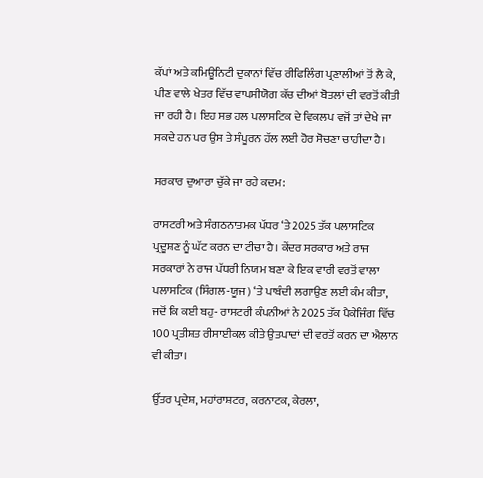ਕੱਪਾਂ ਅਤੇ ਕਮਿਊਨਿਟੀ ਦੁਕਾਨਾਂ ਵਿੱਚ ਰੀਫਿਲਿੰਗ ਪ੍ਰਣਾਲੀਆਂ ਤੋਂ ਲੈ ਕੇ, ਪੀਣ ਵਾਲੇ ਖੇਤਰ ਵਿੱਚ ਵਾਪਸੀਯੋਗ ਕੱਚ ਦੀਆਂ ਬੋਤਲਾਂ ਦੀ ਵਰਤੋਂ ਕੀਤੀ ਜਾ ਰਹੀ ਹੈ। ਇਹ ਸਭ ਹਲ ਪਲਾਸਟਿਕ ਦੇ ਵਿਕਲਪ ਵਜੋਂ ਤਾਂ ਦੇਖੇ ਜਾ ਸਕਦੇ ਹਨ ਪਰ ਉਸ ਤੇ ਸੰਪੂਰਨ ਹੱਲ ਲਈ ਹੋਰ ਸੋਚਣਾ ਚਾਹੀਦਾ ਹੈ।

ਸਰਕਾਰ ਦੁਆਰਾ ਚੁੱਕੇ ਜਾ ਰਹੇ ਕਦਮ:

ਰਾਸਟਰੀ ਅਤੇ ਸੰਗਠਨਾਤਮਕ ਪੱਧਰ ‘ਤੇ 2025 ਤੱਕ ਪਲਾਸਟਿਕ ਪ੍ਰਦੂਸ਼ਣ ਨੂੰ ਘੱਟ ਕਰਨ ਦਾ ਟੀਚਾ ਹੈ। ਕੇਂਦਰ ਸਰਕਾਰ ਅਤੇ ਰਾਜ ਸਰਕਾਰਾਂ ਨੇ ਰਾਜ ਪੱਧਰੀ ਨਿਯਮ ਬਣਾ ਕੇ ਇਕ ਵਾਰੀ ਵਰਤੋਂ ਵਾਲਾ ਪਲਾਸਟਿਕ (ਸਿੰਗਲ-ਯੂਜ) ‘ਤੇ ਪਾਬੰਦੀ ਲਗਾਉਣ ਲਈ ਕੰਮ ਕੀਤਾ, ਜਦੋਂ ਕਿ ਕਈ ਬਹੁ- ਰਾਸਟਰੀ ਕੰਪਨੀਆਂ ਨੇ 2025 ਤੱਕ ਪੈਕੇਜਿੰਗ ਵਿੱਚ 100 ਪ੍ਰਤੀਸ਼ਤ ਰੀਸਾਈਕਲ ਕੀਤੇ ਉਤਪਾਦਾਂ ਦੀ ਵਰਤੋਂ ਕਰਨ ਦਾ ਐਲਾਨ ਵੀ ਕੀਤਾ।

ਉੱਤਰ ਪ੍ਰਦੇਸ਼, ਮਹਾਂਰਾਸ਼ਟਰ, ਕਰਨਾਟਕ, ਕੇਰਲਾ,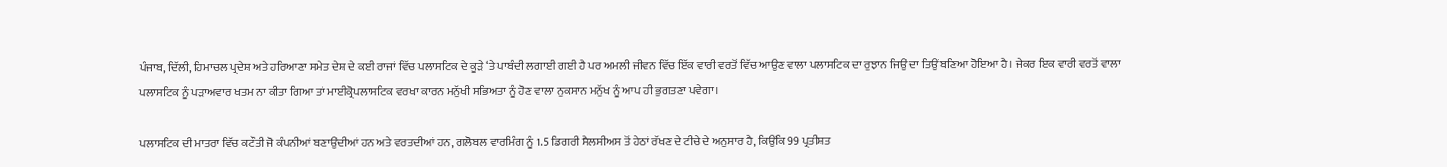ਪੰਜਾਬ, ਦਿੱਲੀ, ਹਿਮਾਚਲ ਪ੍ਰਦੇਸ਼ ਅਤੇ ਹਰਿਆਣਾ ਸਮੇਤ ਦੇਸ਼ ਦੇ ਕਈ ਰਾਜਾਂ ਵਿੱਚ ਪਲਾਸਟਿਕ ਦੇ ਕੂੜੇ ‘ਤੇ ਪਾਬੰਦੀ ਲਗਾਈ ਗਈ ਹੈ ਪਰ ਅਮਲੀ ਜੀਵਨ ਵਿੱਚ ਇੱਕ ਵਾਰੀ ਵਰਤੋਂ ਵਿੱਚ ਆਉਣ ਵਾਲਾ ਪਲਾਸਟਿਕ ਦਾ ਰੁਝਾਨ ਜਿਉਂ ਦਾ ਤਿਉਂ ਬਣਿਆ ਹੋਇਆ ਹੈ। ਜੇਕਰ ਇਕ ਵਾਰੀ ਵਰਤੋਂ ਵਾਲਾ ਪਲਾਸਟਿਕ ਨੂੰ ਪੜਾਅਵਾਰ ਖਤਮ ਨਾ ਕੀਤਾ ਗਿਆ ਤਾਂ ਮਾਈਕ੍ਰੋਪਲਾਸਟਿਕ ਵਰਖਾ ਕਾਰਨ ਮਨੁੱਖੀ ਸਭਿਅਤਾ ਨੂੰ ਹੋਣ ਵਾਲਾ ਨੁਕਸਾਨ ਮਨੁੱਖ ਨੂੰ ਆਪ ਹੀ ਭੁਗਤਣਾ ਪਵੇਗਾ।

ਪਲਾਸਟਿਕ ਦੀ ਮਾਤਰਾ ਵਿੱਚ ਕਟੌਤੀ ਜੋ ਕੰਪਨੀਆਂ ਬਣਾਉਂਦੀਆਂ ਹਨ ਅਤੇ ਵਰਤਦੀਆਂ ਹਨ, ਗਲੋਬਲ ਵਾਰਮਿੰਗ ਨੂੰ 1.5 ਡਿਗਰੀ ਸੈਲਸੀਅਸ ਤੋਂ ਹੇਠਾਂ ਰੱਖਣ ਦੇ ਟੀਚੇ ਦੇ ਅਨੁਸਾਰ ਹੈ, ਕਿਉਂਕਿ 99 ਪ੍ਰਤੀਸ਼ਤ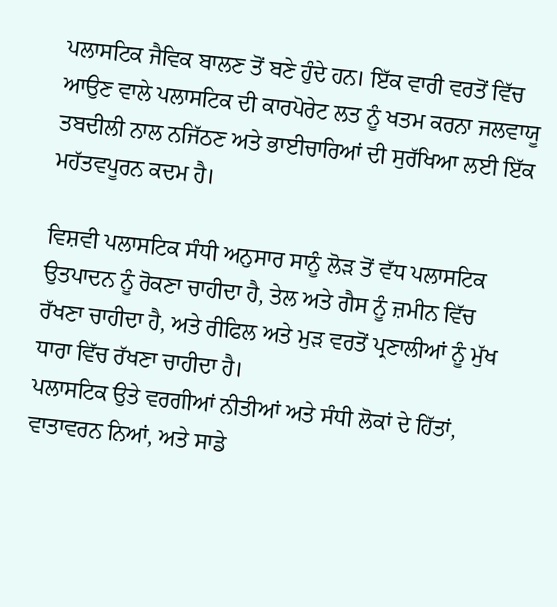ਪਲਾਸਟਿਕ ਜੈਵਿਕ ਬਾਲਣ ਤੋਂ ਬਣੇ ਹੁੰਦੇ ਹਨ। ਇੱਕ ਵਾਰੀ ਵਰਤੋਂ ਵਿੱਚ ਆਉਣ ਵਾਲੇ ਪਲਾਸਟਿਕ ਦੀ ਕਾਰਪੋਰੇਟ ਲਤ ਨੂੰ ਖਤਮ ਕਰਨਾ ਜਲਵਾਯੂ ਤਬਦੀਲੀ ਨਾਲ ਨਜਿੱਠਣ ਅਤੇ ਭਾਈਚਾਰਿਆਂ ਦੀ ਸੁਰੱਖਿਆ ਲਈ ਇੱਕ ਮਹੱਤਵਪੂਰਨ ਕਦਮ ਹੈ।

ਵਿਸ਼ਵੀ ਪਲਾਸਟਿਕ ਸੰਧੀ ਅਨੁਸਾਰ ਸਾਨੂੰ ਲੋੜ ਤੋਂ ਵੱਧ ਪਲਾਸਟਿਕ ਉਤਪਾਦਨ ਨੂੰ ਰੋਕਣਾ ਚਾਹੀਦਾ ਹੈ, ਤੇਲ ਅਤੇ ਗੈਸ ਨੂੰ ਜ਼ਮੀਨ ਵਿੱਚ ਰੱਖਣਾ ਚਾਹੀਦਾ ਹੈ, ਅਤੇ ਰੀਫਿਲ ਅਤੇ ਮੁੜ ਵਰਤੋਂ ਪ੍ਰਣਾਲੀਆਂ ਨੂੰ ਮੁੱਖ ਧਾਰਾ ਵਿੱਚ ਰੱਖਣਾ ਚਾਹੀਦਾ ਹੈ।
ਪਲਾਸਟਿਕ ਉਤੇ ਵਰਗੀਆਂ ਨੀਤੀਆਂ ਅਤੇ ਸੰਧੀ ਲੋਕਾਂ ਦੇ ਹਿੱਤਾਂ, ਵਾਤਾਵਰਨ ਨਿਆਂ, ਅਤੇ ਸਾਡੇ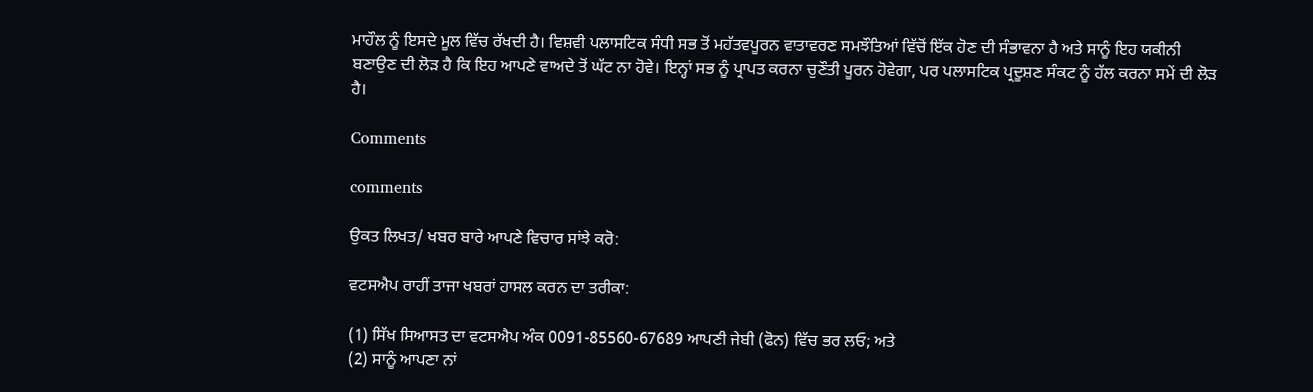ਮਾਹੌਲ ਨੂੰ ਇਸਦੇ ਮੂਲ ਵਿੱਚ ਰੱਖਦੀ ਹੈ। ਵਿਸ਼ਵੀ ਪਲਾਸਟਿਕ ਸੰਧੀ ਸਭ ਤੋਂ ਮਹੱਤਵਪੂਰਨ ਵਾਤਾਵਰਣ ਸਮਝੌਤਿਆਂ ਵਿੱਚੋਂ ਇੱਕ ਹੋਣ ਦੀ ਸੰਭਾਵਨਾ ਹੈ ਅਤੇ ਸਾਨੂੰ ਇਹ ਯਕੀਨੀ ਬਣਾਉਣ ਦੀ ਲੋੜ ਹੈ ਕਿ ਇਹ ਆਪਣੇ ਵਾਅਦੇ ਤੋਂ ਘੱਟ ਨਾ ਹੋਵੇ। ਇਨ੍ਹਾਂ ਸਭ ਨੂੰ ਪ੍ਰਾਪਤ ਕਰਨਾ ਚੁਣੌਤੀ ਪੂਰਨ ਹੋਵੇਗਾ, ਪਰ ਪਲਾਸਟਿਕ ਪ੍ਰਦੂਸ਼ਣ ਸੰਕਟ ਨੂੰ ਹੱਲ ਕਰਨਾ ਸਮੇਂ ਦੀ ਲੋੜ ਹੈ।

Comments

comments

ਉਕਤ ਲਿਖਤ/ ਖਬਰ ਬਾਰੇ ਆਪਣੇ ਵਿਚਾਰ ਸਾਂਝੇ ਕਰੋ:

ਵਟਸਐਪ ਰਾਹੀਂ ਤਾਜਾ ਖਬਰਾਂ ਹਾਸਲ ਕਰਨ ਦਾ ਤਰੀਕਾ:

(1) ਸਿੱਖ ਸਿਆਸਤ ਦਾ ਵਟਸਐਪ ਅੰਕ 0091-85560-67689 ਆਪਣੀ ਜੇਬੀ (ਫੋਨ) ਵਿੱਚ ਭਰ ਲਓ; ਅਤੇ
(2) ਸਾਨੂੰ ਆਪਣਾ ਨਾਂ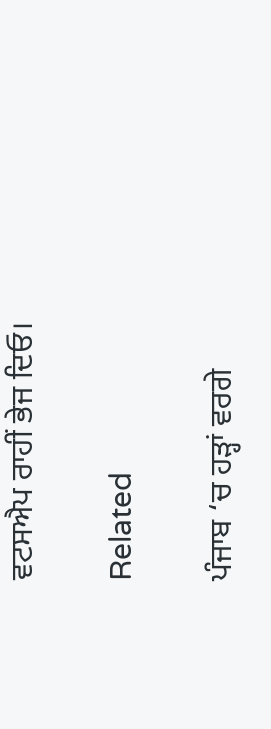ਵਟਸਐਪ ਰਾਹੀਂ ਭੇਜ ਦਿਓ।

Related

ਪੰਜਾਬ ‘ਚ ਹੜ੍ਹਾਂ ਵਰਗੇ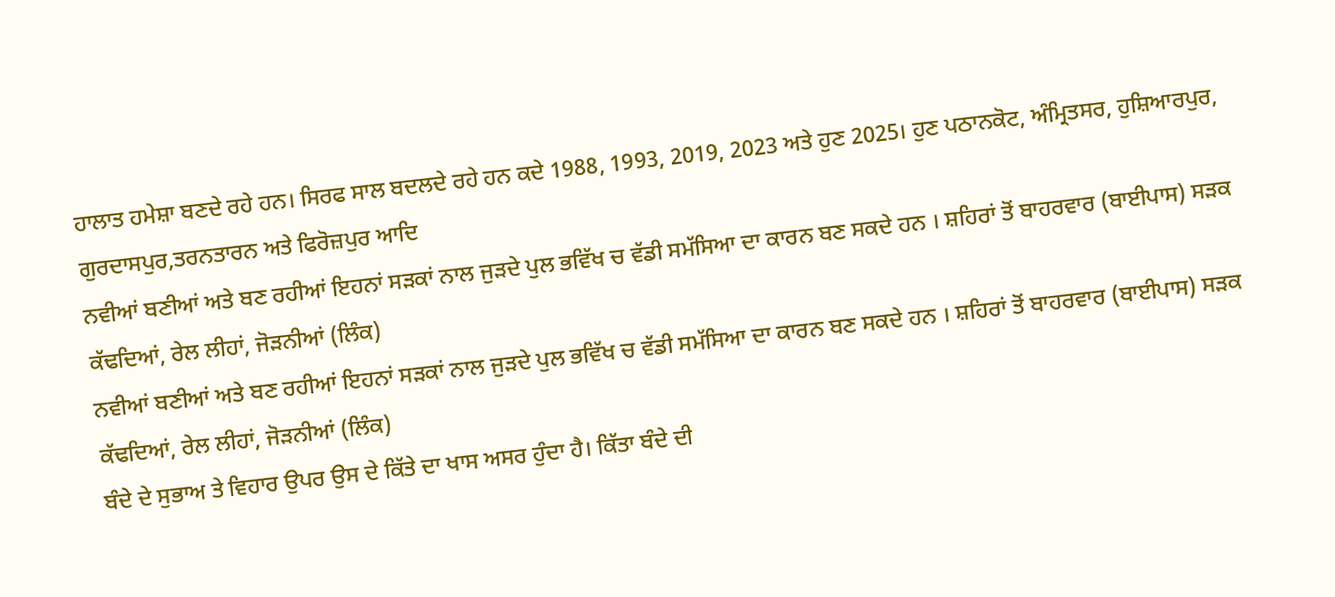ਹਾਲਾਤ ਹਮੇਸ਼ਾ ਬਣਦੇ ਰਹੇ ਹਨ। ਸਿਰਫ ਸਾਲ ਬਦਲਦੇ ਰਹੇ ਹਨ ਕਦੇ 1988, 1993, 2019, 2023 ਅਤੇ ਹੁਣ 2025। ਹੁਣ ਪਠਾਨਕੋਟ, ਅੰਮ੍ਰਿਤਸਰ, ਹੁਸ਼ਿਆਰਪੁਰ, ਗੁਰਦਾਸਪੁਰ,ਤਰਨਤਾਰਨ ਅਤੇ ਫਿਰੋਜ਼ਪੁਰ ਆਦਿ
ਨਵੀਆਂ ਬਣੀਆਂ ਅਤੇ ਬਣ ਰਹੀਆਂ ਇਹਨਾਂ ਸੜਕਾਂ ਨਾਲ ਜੁੜਦੇ ਪੁਲ ਭਵਿੱਖ ਚ ਵੱਡੀ ਸਮੱਸਿਆ ਦਾ ਕਾਰਨ ਬਣ ਸਕਦੇ ਹਨ । ਸ਼ਹਿਰਾਂ ਤੋਂ ਬਾਹਰਵਾਰ (ਬਾਈਪਾਸ) ਸੜਕ ਕੱਢਦਿਆਂ, ਰੇਲ ਲੀਹਾਂ, ਜੋੜਨੀਆਂ (ਲਿੰਕ)
ਨਵੀਆਂ ਬਣੀਆਂ ਅਤੇ ਬਣ ਰਹੀਆਂ ਇਹਨਾਂ ਸੜਕਾਂ ਨਾਲ ਜੁੜਦੇ ਪੁਲ ਭਵਿੱਖ ਚ ਵੱਡੀ ਸਮੱਸਿਆ ਦਾ ਕਾਰਨ ਬਣ ਸਕਦੇ ਹਨ । ਸ਼ਹਿਰਾਂ ਤੋਂ ਬਾਹਰਵਾਰ (ਬਾਈਪਾਸ) ਸੜਕ ਕੱਢਦਿਆਂ, ਰੇਲ ਲੀਹਾਂ, ਜੋੜਨੀਆਂ (ਲਿੰਕ)
ਬੰਦੇ ਦੇ ਸੁਭਾਅ ਤੇ ਵਿਹਾਰ ਉਪਰ ਉਸ ਦੇ ਕਿੱਤੇ ਦਾ ਖਾਸ ਅਸਰ ਹੁੰਦਾ ਹੈ। ਕਿੱਤਾ ਬੰਦੇ ਦੀ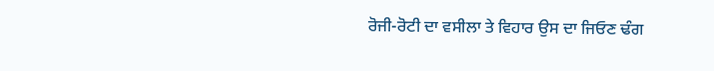ਰੋਜੀ-ਰੋਟੀ ਦਾ ਵਸੀਲਾ ਤੇ ਵਿਹਾਰ ਉਸ ਦਾ ਜਿਓਣ ਢੰਗ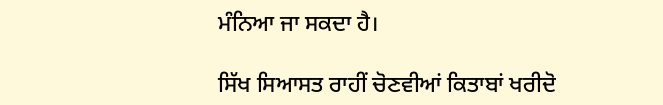ਮੰਨਿਆ ਜਾ ਸਕਦਾ ਹੈ।

ਸਿੱਖ ਸਿਆਸਤ ਰਾਹੀਂ ਚੋਣਵੀਆਂ ਕਿਤਾਬਾਂ ਖਰੀਦੋ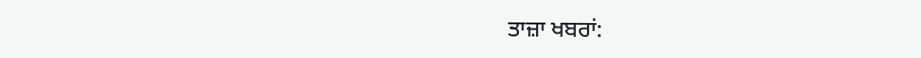ਤਾਜ਼ਾ ਖਬਰਾਂ: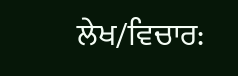ਲੇਖ/ਵਿਚਾਰ: